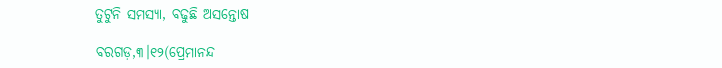ତୁଟୁନି ସମସ୍ୟା, ବଢୁଛି ଅସନ୍ତୋଷ

ବରଗଡ଼,୩।୧୨(ପ୍ରେମାନନ୍ଦ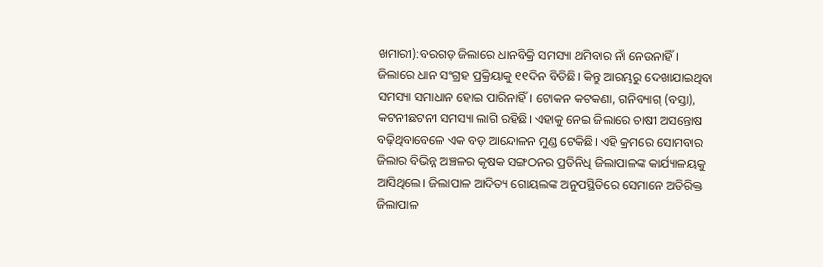ଖମାରୀ):ବରଗଡ଼ ଜିଲାରେ ଧାନବିକ୍ରି ସମସ୍ୟା ଥମିବାର ନାଁ ନେଉନାହିଁ। ଜିଲାରେ ଧାନ ସଂଗ୍ରହ ପ୍ରକ୍ରିୟାକୁ ୧୧ଦିନ ବିତିଛି। କିନ୍ତୁ ଆରମ୍ଭରୁ ଦେଖାଯାଇଥିବା ସମସ୍ୟା ସମାଧାନ ହୋଇ ପାରିନାହିଁ। ଟୋକନ କଟକଣା, ଗନିବ୍ୟାଗ୍‌ (ବସ୍ତା), କଟନୀଛଟନୀ ସମସ୍ୟା ଲାଗି ରହିଛି। ଏହାକୁ ନେଇ ଜିଲାରେ ଚାଷୀ ଅସନ୍ତୋଷ ବଢ଼ିଥିବାବେଳେ ଏକ ବଡ଼ ଆନ୍ଦୋଳନ ମୁଣ୍ଡ ଟେକିଛି। ଏହି କ୍ରମରେ ସୋମବାର ଜିଲାର ବିଭିନ୍ନ ଅଞ୍ଚଳର କୃଷକ ସଙ୍ଗଠନର ପ୍ରତିନିଧି ଜିଲାପାଳଙ୍କ କାର୍ଯ୍ୟାଳୟକୁ ଆସିଥିଲେ। ଜିଲାପାଳ ଆଦିତ୍ୟ ଗୋୟଲଙ୍କ ଅନୁପସ୍ଥିତିରେ ସେମାନେ ଅତିରିକ୍ତ ଜିଲାପାଳ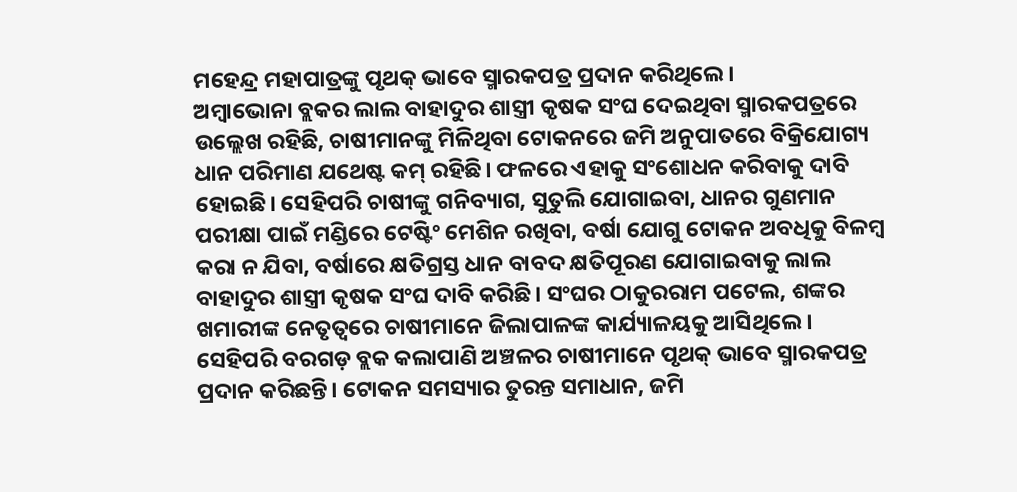ମହେନ୍ଦ୍ର ମହାପାତ୍ରଙ୍କୁ ପୃଥକ୍‌ ଭାବେ ସ୍ମାରକପତ୍ର ପ୍ରଦାନ କରିଥିଲେ।
ଅମ୍ବାଭୋନା ବ୍ଲକର ଲାଲ ବାହାଦୁର ଶାସ୍ତ୍ରୀ କୃଷକ ସଂଘ ଦେଇଥିବା ସ୍ମାରକପତ୍ରରେ ଉଲ୍ଲେଖ ରହିଛି, ଚାଷୀମାନଙ୍କୁ ମିଳିଥିବା ଟୋକନରେ ଜମି ଅନୁପାତରେ ବିକ୍ରିଯୋଗ୍ୟ ଧାନ ପରିମାଣ ଯଥେଷ୍ଟ କମ୍‌ ରହିଛି। ଫଳରେ ଏହାକୁ ସଂଶୋଧନ କରିବାକୁ ଦାବି ହୋଇଛି। ସେହିପରି ଚାଷୀଙ୍କୁ ଗନିବ୍ୟାଗ, ସୁତୁଲି ଯୋଗାଇବା, ଧାନର ଗୁଣମାନ ପରୀକ୍ଷା ପାଇଁ ମଣ୍ଡିରେ ଟେଷ୍ଟିଂ ମେଶିନ ରଖିବା, ବର୍ଷା ଯୋଗୁ ଟୋକନ ଅବଧିକୁ ବିଳମ୍ବ କରା ନ ଯିବା, ବର୍ଷାରେ କ୍ଷତିଗ୍ରସ୍ତ ଧାନ ବାବଦ କ୍ଷତିପୂରଣ ଯୋଗାଇବାକୁ ଲାଲ ବାହାଦୁର ଶାସ୍ତ୍ରୀ କୃଷକ ସଂଘ ଦାବି କରିଛି। ସଂଘର ଠାକୁରରାମ ପଟେଲ, ଶଙ୍କର ଖମାରୀଙ୍କ ନେତୃତ୍ୱରେ ଚାଷୀମାନେ ଜିଲାପାଳଙ୍କ କାର୍ଯ୍ୟାଳୟକୁ ଆସିଥିଲେ।
ସେହିପରି ବରଗଡ଼ ବ୍ଲକ କଲାପାଣି ଅଞ୍ଚଳର ଚାଷୀମାନେ ପୃଥକ୍‌ ଭାବେ ସ୍ମାରକପତ୍ର ପ୍ରଦାନ କରିଛନ୍ତି। ଟୋକନ ସମସ୍ୟାର ତୁରନ୍ତ ସମାଧାନ, ଜମି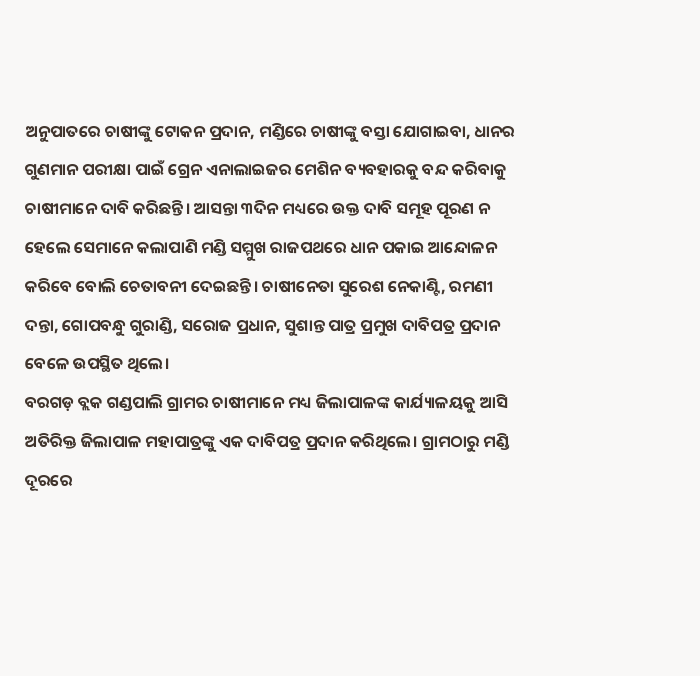ଅନୁପାତରେ ଚାଷୀଙ୍କୁ ଟୋକନ ପ୍ରଦାନ, ମଣ୍ଡିରେ ଚାଷୀଙ୍କୁ ବସ୍ତା ଯୋଗାଇବା, ଧାନର ଗୁଣମାନ ପରୀକ୍ଷା ପାଇଁ ଗ୍ରେନ ଏନାଲାଇଜର ମେଶିନ ବ୍ୟବହାରକୁ ବନ୍ଦ କରିବାକୁ ଚାଷୀମାନେ ଦାବି କରିଛନ୍ତି। ଆସନ୍ତା ୩ଦିନ ମଧ୍ୟରେ ଉକ୍ତ ଦାବି ସମୂହ ପୂରଣ ନ ହେଲେ ସେମାନେ କଲାପାଣି ମଣ୍ଡି ସମ୍ମୁଖ ରାଜପଥରେ ଧାନ ପକାଇ ଆନ୍ଦୋଳନ କରିବେ ବୋଲି ଚେତାବନୀ ଦେଇଛନ୍ତି। ଚାଷୀନେତା ସୁରେଶ ନେକାଣ୍ଟି, ରମଣୀ ଦନ୍ତା, ଗୋପବନ୍ଧୁ ଗୁରାଣ୍ଡି, ସରୋଜ ପ୍ରଧାନ, ସୁଶାନ୍ତ ପାତ୍ର ପ୍ରମୁଖ ଦାବିପତ୍ର ପ୍ରଦାନ ବେଳେ ଉପସ୍ଥିତ ଥିଲେ।
ବରଗଡ଼ ବ୍ଲକ ଗଣ୍ଡପାଲି ଗ୍ରାମର ଚାଷୀମାନେ ମଧ୍ୟ ଜିଲାପାଳଙ୍କ କାର୍ଯ୍ୟାଳୟକୁ ଆସି ଅତିରିକ୍ତ ଜିଲାପାଳ ମହାପାତ୍ରଙ୍କୁ ଏକ ଦାବିପତ୍ର ପ୍ରଦାନ କରିଥିଲେ। ଗ୍ରାମଠାରୁ ମଣ୍ଡି ଦୂରରେ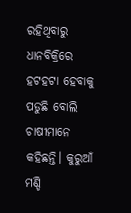ରହିଥିବାରୁ ଧାନବିକ୍ରିରେ ହଟହଟା ହେବାକୁ ପଡୁଛି ବୋଲି ଚାଷୀମାନେ କହିଛନ୍ତି। କୁରୁଆଁ ମଣ୍ଡି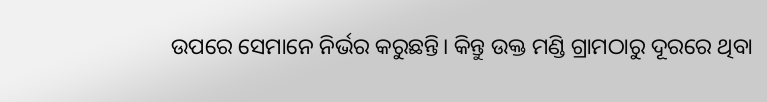ଉପରେ ସେମାନେ ନିର୍ଭର କରୁଛନ୍ତି। କିନ୍ତୁ ଉକ୍ତ ମଣ୍ଡି ଗ୍ରାମଠାରୁ ଦୂରରେ ଥିବା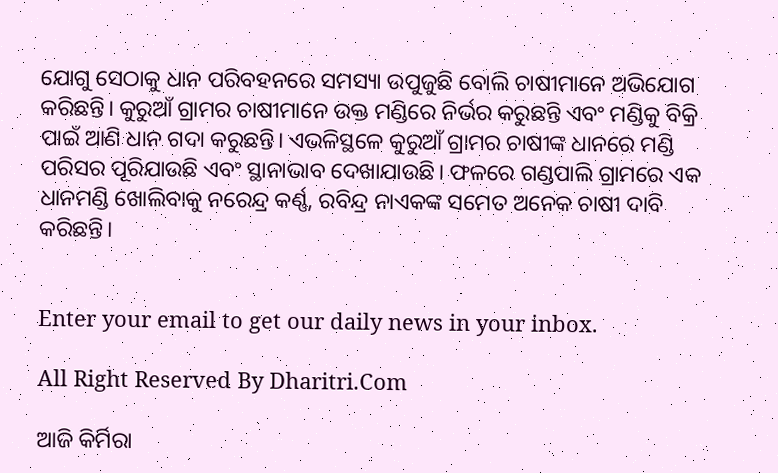ଯୋଗୁ ସେଠାକୁ ଧାନ ପରିବହନରେ ସମସ୍ୟା ଉପୁଜୁଛି ବୋଲି ଚାଷୀମାନେ ଅଭିଯୋଗ କରିଛନ୍ତି। କୁରୁଆଁ ଗ୍ରାମର ଚାଷୀମାନେ ଉକ୍ତ ମଣ୍ଡିରେ ନିର୍ଭର କରୁଛନ୍ତି ଏବଂ ମଣ୍ଡିକୁ ବିକ୍ରି ପାଇଁ ଆଣି ଧାନ ଗଦା କରୁଛନ୍ତି। ଏଭଳିସ୍ଥଳେ କୁରୁଆଁ ଗ୍ରାମର ଚାଷୀଙ୍କ ଧାନରେ ମଣ୍ଡି ପରିସର ପୂରିଯାଉଛି ଏବଂ ସ୍ଥାନାଭାବ ଦେଖାଯାଉଛି। ଫଳରେ ଗଣ୍ଡପାଲି ଗ୍ରାମରେ ଏକ ଧାନମଣ୍ଡି ଖୋଲିବାକୁ ନରେନ୍ଦ୍ର କର୍ଣ୍ଣ, ରବିନ୍ଦ୍ର ନାଏକଙ୍କ ସମେତ ଅନେକ ଚାଷୀ ଦାବି କରିଛନ୍ତି।


Enter your email to get our daily news in your inbox.

All Right Reserved By Dharitri.Com

ଆଜି କିର୍ମିରା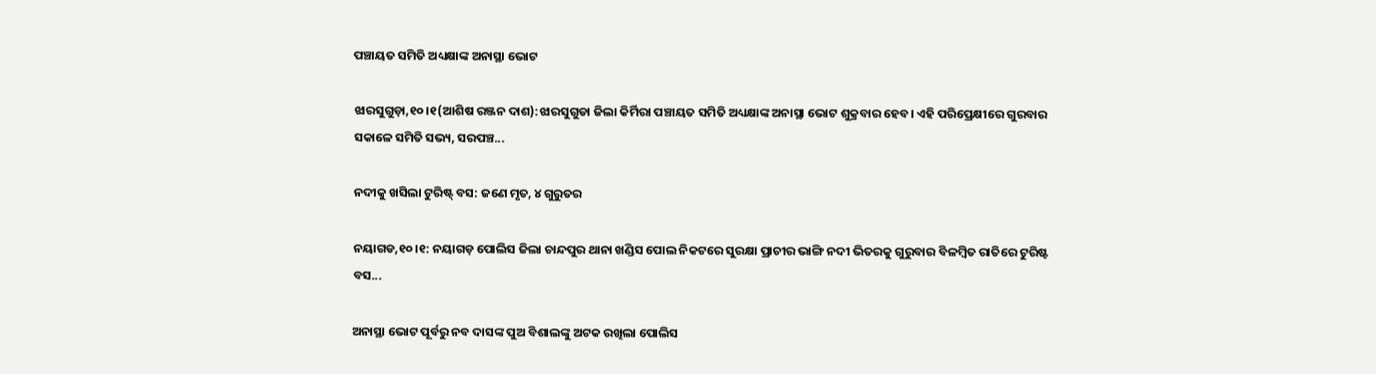ପଞ୍ଚାୟତ ସମିତି ଅଧ୍ୟକ୍ଷାଙ୍କ ଅନାସ୍ଥା ଭୋଟ

ଝାରସୁଗୁଡ଼ା,୧୦।୧(ଆଶିଷ ରଞ୍ଜନ ଦାଶ):ଝାରସୁଗୁଡା ଜିଲା କିର୍ମିରା ପଞ୍ଚାୟତ ସମିତି ଅଧ୍ୟକ୍ଷାଙ୍କ ଅନାସ୍ଥା ଭୋଟ ଶୁକ୍ରବାର ହେବ। ଏହି ପରିପ୍ରେକ୍ଷୀରେ ଗୁରବାର ସକାଳେ ସମିତି ସଭ୍ୟ, ସରପଞ୍ଚ...

ନଦୀକୁ ଖସିଲା ଟୁରିଷ୍ଟ୍‌ ବସ: ଜଣେ ମୃତ, ୪ ଗୁରୁତର

ନୟାଗଡ,୧୦।୧: ନୟାଗଡ଼ ପୋଲିସ ଜିଲା ଚାନ୍ଦପୁର ଥାନା ଖଣ୍ଡିସ ପୋଲ ନିକଟରେ ସୁରକ୍ଷା ପ୍ରାଚୀର ଭାଙ୍ଗି ନଦୀ ଭିତରକୁ ଗୁରୁବାର ବିଳମ୍ବିତ ରାତିରେ ଟୁରିଷ୍ଟ ବସ...

ଅନାସ୍ଥା ଭୋଟ ପୂର୍ବରୁ ନବ ଦାସଙ୍କ ପୁଅ ବିଶାଲଙ୍କୁ ଅଟକ ରଖିଲା ପୋଲିସ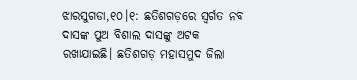ଝାରସୁଗଡା,୧୦।୧: ଛତିଶଗଡ଼ରେ ସ୍ବର୍ଗତ ନବ ଦାସଙ୍କ ପୁଅ ବିଶାଲ ଦାସଙ୍କୁ ଅଟକ ରଖାଯାଇଛି। ଛତିଶଗଡ଼ ମହାସମୁଦ ଜିଲା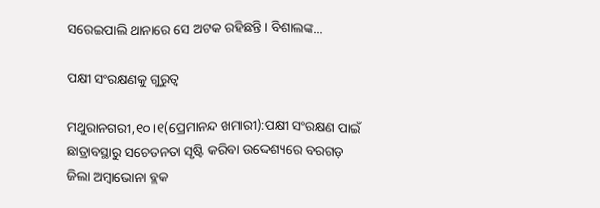ସରେଇପାଲି ଥାନାରେ ସେ ଅଟକ ରହିଛନ୍ତି। ବିଶାଲଙ୍କ...

ପକ୍ଷୀ ସଂରକ୍ଷଣକୁ ଗୁରୁତ୍ୱ

ମଥୁରାନଗରୀ,୧୦।୧(ପ୍ରେମାନନ୍ଦ ଖମାରୀ):ପକ୍ଷୀ ସଂରକ୍ଷଣ ପାଇଁ ଛାତ୍ରାବସ୍ଥାରୁ ସଚେତନତା ସୃଷ୍ଟି କରିବା ଉଦ୍ଦେଶ୍ୟରେ ବରଗଡ଼ ଜିଲା ଅମ୍ବାଭୋନା ବ୍ଲକ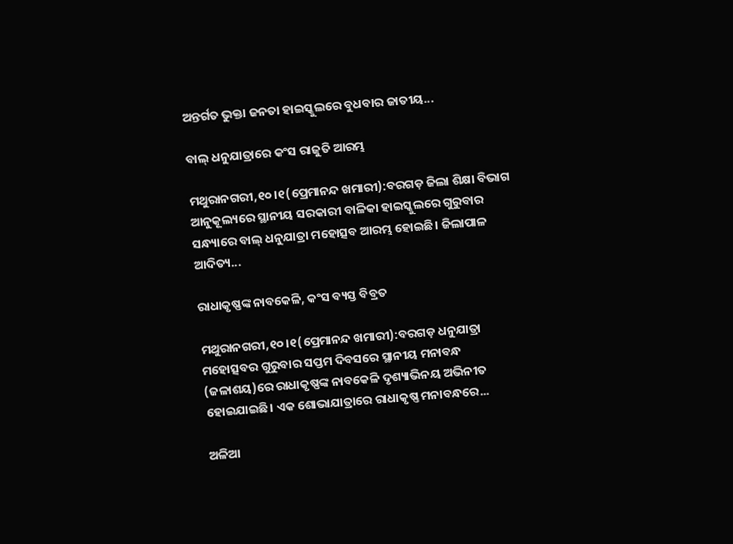ଅନ୍ତର୍ଗତ ଭୁକ୍ତା ଜନତା ହାଇସ୍କୁଲରେ ବୁଧବାର ଜାତୀୟ...

ବାଲ୍‌ ଧନୁଯାତ୍ରାରେ କଂସ ରାଜୁତି ଆରମ୍ଭ

ମଥୁରାନଗରୀ,୧୦।୧(ପ୍ରେମାନନ୍ଦ ଖମାରୀ):ବରଗଡ଼ ଜିଲା ଶିକ୍ଷା ବିଭାଗ ଆନୁକୂଲ୍ୟରେ ସ୍ଥାନୀୟ ସରକାରୀ ବାଳିକା ହାଇସ୍କୁଲରେ ଗୁରୁବାର ସନ୍ଧ୍ୟାରେ ବାଲ୍‌ ଧନୁଯାତ୍ରା ମହୋତ୍ସବ ଆରମ୍ଭ ହୋଇଛି। ଜିଲାପାଳ ଆଦିତ୍ୟ...

ରାଧାକୃଷ୍ଣଙ୍କ ନାବକେଳି, କଂସ ବ୍ୟସ୍ତ ବିବ୍ରତ

ମଥୁରାନଗରୀ,୧୦।୧(ପ୍ରେମାନନ୍ଦ ଖମାରୀ):ବରଗଡ଼ ଧନୁଯାତ୍ରା ମହୋତ୍ସବର ଗୁରୁବାର ସପ୍ତମ ଦିବସରେ ସ୍ଥାନୀୟ ମନାବନ୍ଧ (ଜଳାଶୟ)ରେ ରାଧାକୃଷ୍ଣଙ୍କ ନାବକେଳି ଦୃଶ୍ୟାଭିନୟ ଅଭିନୀତ ହୋଇଯାଇଛି। ଏକ ଶୋଭାଯାତ୍ରାରେ ରାଧାକୃଷ୍ଣ ମନାବନ୍ଧରେ...

ଅଳିଆ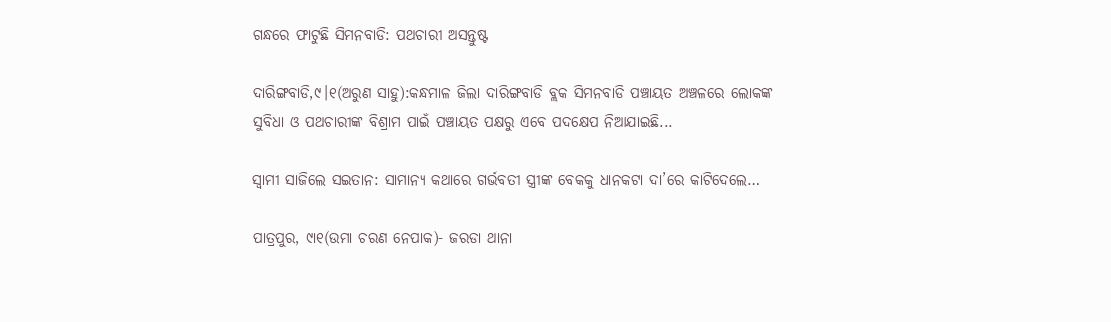ଗନ୍ଧରେ ଫାଟୁଛି ସିମନବାଡି: ପଥଚାରୀ ଅସନ୍ତୁଷ୍ଟ

ଦାରିଙ୍ଗବାଡି,୯।୧(ଅରୁଣ ସାହୁ):କନ୍ଧମାଳ ଜିଲା ଦାରିଙ୍ଗବାଡି ବ୍ଲକ ସିମନବାଡି ପଞ୍ଚାୟତ ଅଞ୍ଚଳରେ ଲୋକଙ୍କ ସୁବିଧା ଓ ପଥଚାରୀଙ୍କ ବିଶ୍ରାମ ପାଇଁ ପଞ୍ଚାୟତ ପକ୍ଷରୁ ଏବେ ପଦକ୍ଷେପ ନିଆଯାଇଛି...

ସ୍ବାମୀ ସାଜିଲେ ସଇତାନ: ସାମାନ୍ୟ କଥାରେ ଗର୍ଭବତୀ ସ୍ତ୍ରୀଙ୍କ ବେକକୁ ଧାନକଟା ଦା’ରେ କାଟିଦେଲେ…

ପାତ୍ରପୁର, ୯ା୧(ଉମା ଚରଣ ନେପାକ)- ଜରଡା ଥାନା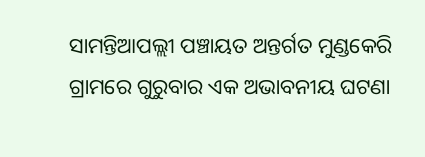ସାମନ୍ତିଆପଲ୍ଲୀ ପଞ୍ଚାୟତ ଅନ୍ତର୍ଗତ ମୁଣ୍ଡକେରି ଗ୍ରାମରେ ଗୁରୁବାର ଏକ ଅଭାବନୀୟ ଘଟଣା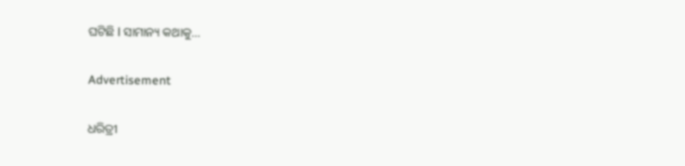ଘଟିଛି l ସାମାନ୍ୟ କଥାକୁ...

Advertisement

ଧରିତ୍ରୀ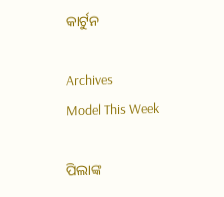କାର୍ଟୁନ

Archives
Model This Week

ପିଲାଙ୍କ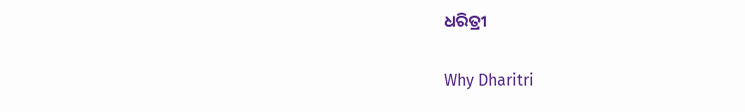ଧରିତ୍ରୀ

Why Dharitri